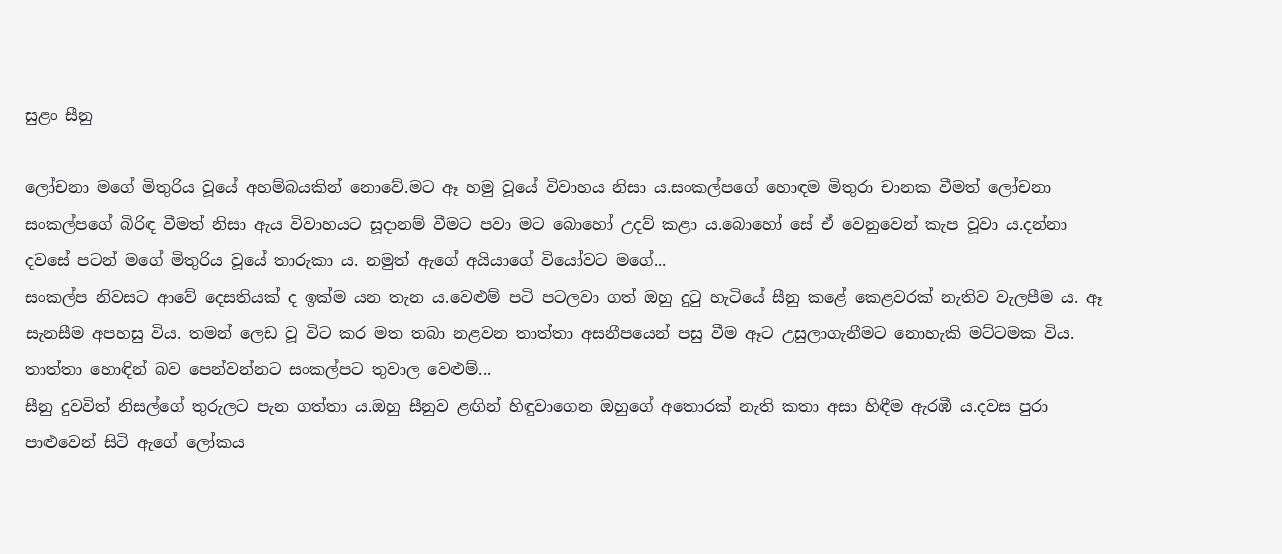සුළං සීනු

ලෝචනා මගේ මිතුරිය වූයේ අහම්බයකින් නොවේ.මට ඈ හමු වූයේ විවාහය නිසා ය.සංකල්පගේ හොඳම මිතුරා චානක වීමත් ලෝචනා සංකල්පගේ බිරිඳ වීමත් නිසා ඇය විවාහයට සූදානම් වීමට පවා මට බොහෝ උදව් කළා ය.බොහෝ සේ ඒ වෙනුවෙන් කැප වූවා ය.දන්නා දවසේ පටන් මගේ මිතුරිය වූයේ තාරුකා ය. නමුත් ඇගේ අයියාගේ වියෝවට මගේ...
සංකල්ප නිවසට ආවේ දෙසතියක් ද ඉක්ම යන තැන ය.වෙළුම් පටි පටලවා ගත් ඔහු දුටු හැටියේ සීනු කළේ කෙළවරක් නැතිව වැලපීම ය. ඈ සැනසීම අපහසු විය. තමන් ලෙඩ වූ විට කර මත තබා නළවන තාත්තා අසනීපයෙන් පසු වීම ඈට උසුලාගැනීමට නොහැකි මට්ටමක විය. තාත්තා හොඳින් බව පෙන්වන්නට සංකල්පට තුවාල වෙළුම්...
සීනු දුවවිත් නිසල්ගේ තුරුලට පැන ගත්තා ය.ඔහු සීනුව ළඟින් හිඳුවාගෙන ඔහුගේ අතොරක් නැති කතා අසා හිඳීම ඇරඹී ය.දවස පුරා පාළුවෙන් සිටි ඇගේ ලෝකය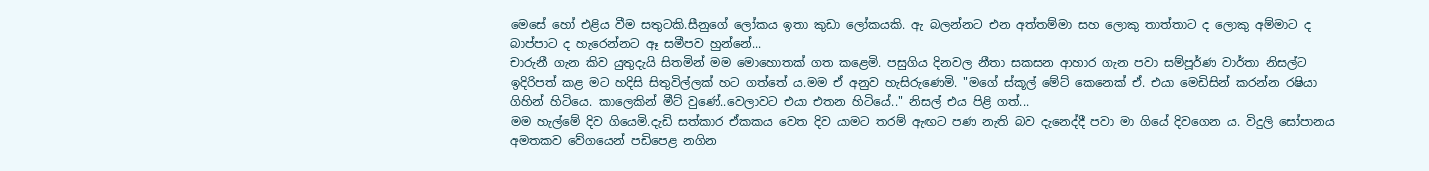මෙසේ හෝ එළිය වීම සතුටකි.සීනුගේ ලෝකය ඉතා කුඩා ලෝකයකි. ඇ බලන්නට එන අත්තම්මා සහ ලොකු තාත්තාට ද ලොකු අම්මාට ද බාප්පාට ද හැරෙන්නට ඈ සමීපව හුන්නේ...
චාරුනී ගැන කිව යුතුදැයි සිතමින් මම මොහොතක් ගත කළෙමි. පසුගිය දිනවල නීතා සකසන ආහාර ගැන පවා සම්පූර්ණ වාර්තා නිසල්ට ඉදිරිපත් කළ මට හදිසි සිතුවිල්ලක් හට ගත්තේ ය.මම ඒ අනුව හැසිරුණෙමි. "මගේ ස්කූල් මේට් කෙනෙක් ඒ. එයා මෙඩිසින් කරන්න රෂියා ගිහින් හිටියෙ. කාලෙකින් මීට් වුණේ..වෙලාවට එයා එතන හිටියේ.." නිසල් එය පිළි ගත්...
මම හැල්මේ දිව ගියෙමි.දැඩි සත්කාර ඒකකය වෙත දිව යාමට තරම් ඇඟට පණ නැති බව දැනෙද්දී පවා මා ගියේ දිවගෙන ය. විදුලි සෝපානය අමතකව වේගයෙන් පඩිපෙළ නගින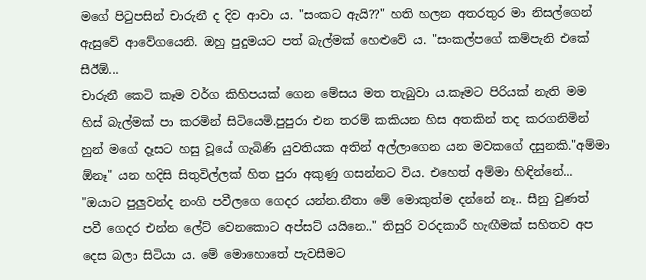මගේ පිටුපසින් චාරුනී ද දිව ආවා ය. "සංකට ඇයි??" හති හලන අතරතුර මා නිසල්ගෙන් ඇසුවේ ආවේගයෙනි. ඔහු පුදුමයට පත් බැල්මක් හෙළුවේ ය. "සංකල්පගේ කම්පැනි එකේ සීඊඕ...
චාරුනී කෙටි කෑම වර්ග කිහිපයක් ගෙන මේසය මත තැබුවා ය.කෑමට පිරියක් නැති මම හිස් බැල්මක් පා කරමින් සිටියෙමි.පුපුරා එන තරම් කකියන හිස අතකින් තද කරගනිමින් හුන් මගේ දෑසට හසු වූයේ ගැබිණි යුවතියක අතින් අල්ලාගෙන යන මවකගේ දසුනකි."අම්මා ඕනෑ" යන හදිසි සිතුවිල්ලක් හිත පුරා අකුණු ගසන්නට විය. එහෙත් අම්මා හිඳින්නේ...
"ඔයාට පුලුවන්ද නංගි පවීලගෙ ගෙදර යන්න.නීතා මේ මොකුත්ම දන්නේ නෑ.. සීනු වුණත් පවී ගෙදර එන්න ලේට් වෙනකොට අප්සට් යයිනෙ.." තිසුරි වරදකාරී හැඟීමක් සහිතව අප දෙස බලා සිටියා ය. මේ මොහොතේ පැවසීමට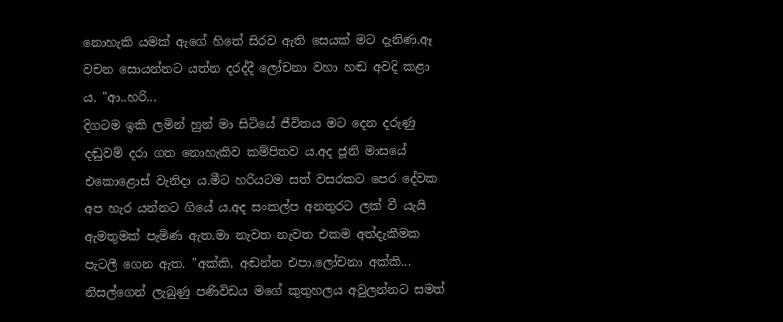නොහැකි යමක් ඇගේ හිතේ සිරව ඇති සෙයක් මට දැනිණ.ඈ වචන සොයන්නට යත්න දරද්දී ලෝචනා වහා හඬ අවදි කළා ය. "ආ..හරි...
දිගටම ඉකි ලමින් හුන් මා සිටියේ ජීවිතය මට දෙන දරුණු දඬුවම් දරා ගත නොහැකිව කම්පිතව ය.අද ජූනි මාසයේ එකොළොස් වැනිදා ය.මීට හරියටම සත් වසරකට පෙර දේවක අප හැර යන්නට ගියේ ය.අද සංකල්ප අනතුරට ලක් වී යැයි ඇමතුමක් පැමිණ ඇත.මා නැවත නැවත එකම අත්දැකීමක පැටලී ගෙන ඇත. "අක්කි, අඬන්න එපා.ලෝචනා අක්කි...
නිසල්ගෙන් ලැබුණු පණිවිඩය මගේ කුතුහලය අවුලන්නට සමත්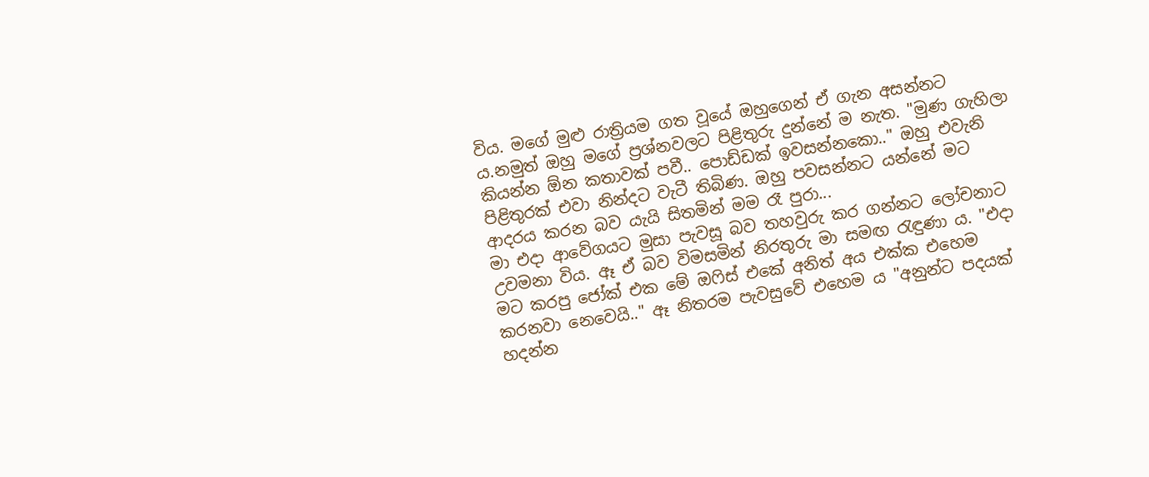විය. මගේ මුළු රාත්‍රියම ගත වූයේ ඔහුගෙන් ඒ ගැන අසන්නට ය.නමුත් ඔහු මගේ ප්‍රශ්නවලට පිළිතුරු දුන්නේ ම නැත. "මුණ ගැහිලා කියන්න ඕන කතාවක් පවී.. පොඩ්ඩක් ඉවසන්නකො.." ඔහු එවැනි පිළිතුරක් එවා නින්දට වැටී තිබිණ. ඔහු පවසන්නට යන්නේ මට ආදරය කරන බව යැයි සිතමින් මම රෑ පුරා...
මා එදා ආවේගයට මුසා පැවසූ බව තහවුරු කර ගන්නට ලෝචනාට උවමනා විය. ඈ ඒ බව විමසමින් නිරතුරු මා සමඟ රැඳුණා ය. "එදා මට කරපු ජෝක් එක මේ ඔෆිස් එකේ අනිත් අය එක්ක එහෙම කරනවා නෙවෙයි.." ඈ නිතරම පැවසුවේ එහෙම ය "අනුන්ට පදයක් හදන්න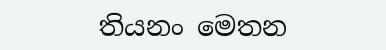තියනං මෙතන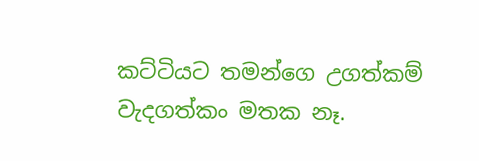කට්ටියට තමන්ගෙ උගත්කම් වැදගත්කං මතක නෑ.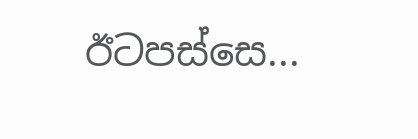ඊටපස්සෙ...